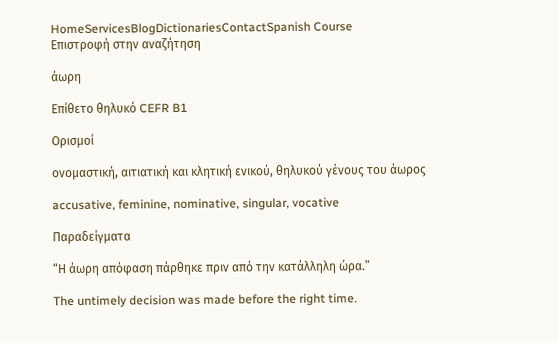HomeServicesBlogDictionariesContactSpanish Course
Επιστροφή στην αναζήτηση

άωρη

Επίθετο θηλυκό CEFR B1

Ορισμοί

ονομαστική, αιτιατική και κλητική ενικού, θηλυκού γένους του άωρος

accusative, feminine, nominative, singular, vocative

Παραδείγματα

“Η άωρη απόφαση πάρθηκε πριν από την κατάλληλη ώρα.”

The untimely decision was made before the right time.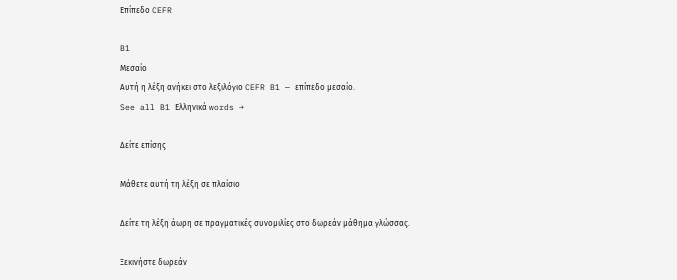Επίπεδο CEFR

B1
Μεσαίο
Αυτή η λέξη ανήκει στο λεξιλόγιο CEFR B1 — επίπεδο μεσαίο.
See all B1 Ελληνικά words →

Δείτε επίσης

Μάθετε αυτή τη λέξη σε πλαίσιο

Δείτε τη λέξη άωρη σε πραγματικές συνομιλίες στο δωρεάν μάθημα γλώσσας.

Ξεκινήστε δωρεάν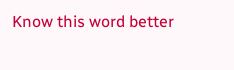Know this word better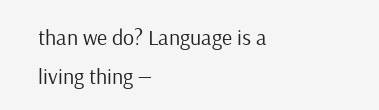than we do? Language is a living thing —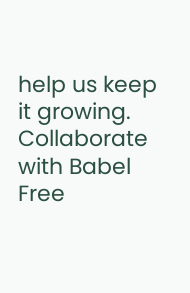help us keep it growing. Collaborate with Babel Free